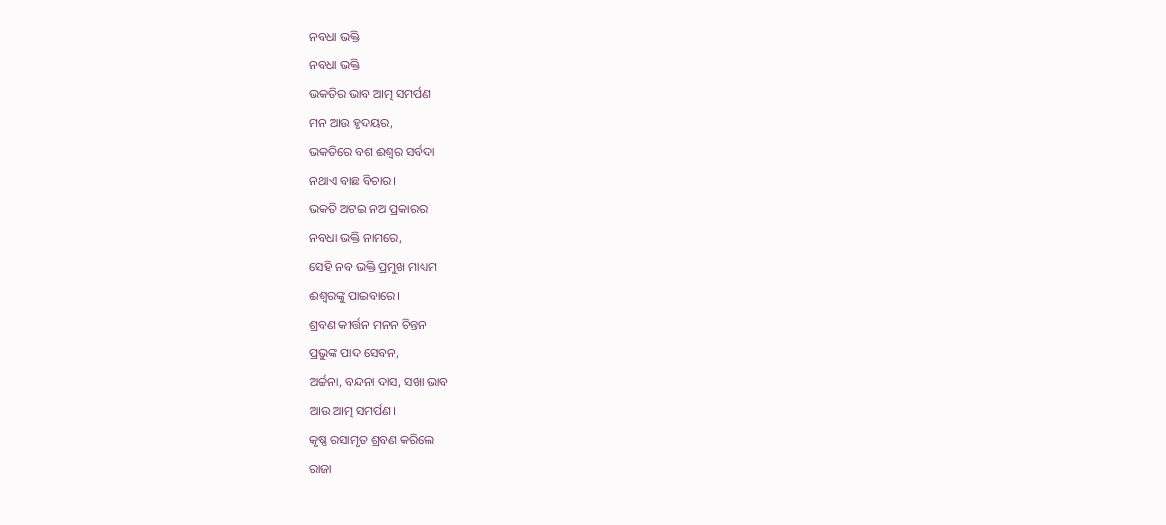ନବଧା ଭକ୍ତି
ନବଧା ଭକ୍ତି
ଭକତିର ଭାବ ଆତ୍ମ ସମର୍ପଣ
ମନ ଆଉ ହୃଦୟର,
ଭକତିରେ ବଶ ଈଶ୍ୱର ସର୍ବଦା
ନଥାଏ ବାଛ ବିଚାର।
ଭକତି ଅଟଇ ନଅ ପ୍ରକାରର
ନବଧା ଭକ୍ତି ନାମରେ,
ସେହି ନବ ଭକ୍ତି ପ୍ରମୁଖ ମାଧ୍ୟମ
ଈଶ୍ୱରଙ୍କୁ ପାଇବାରେ।
ଶ୍ରବଣ କୀର୍ତ୍ତନ ମନନ ଚିନ୍ତନ
ପ୍ରଭୁଙ୍କ ପାଦ ସେବନ,
ଅର୍ଚ୍ଚନା, ବନ୍ଦନା ଦାସ, ସଖା ଭାବ
ଆଉ ଆତ୍ମ ସମର୍ପଣ।
କୃଷ୍ଣ ରସାମୃତ ଶ୍ରବଣ କରିଲେ
ରାଜା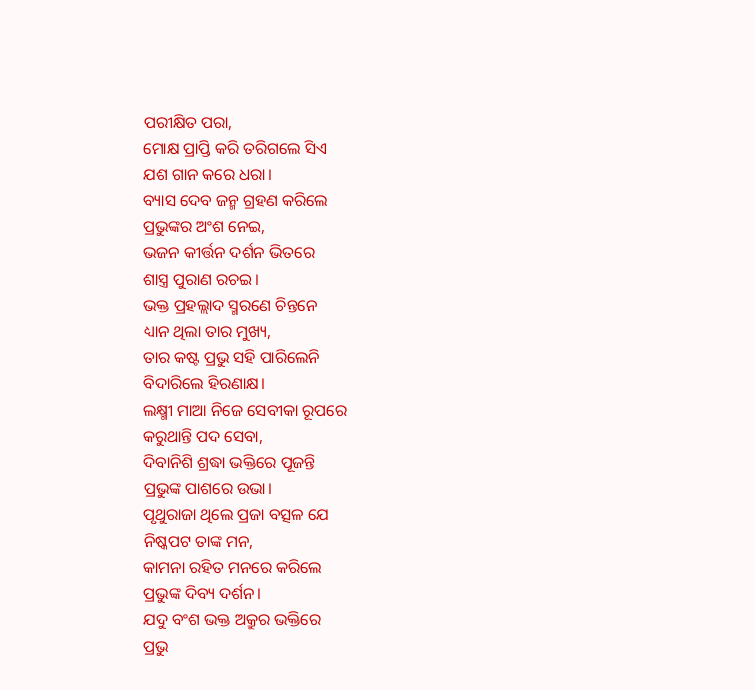ପରୀକ୍ଷିତ ପରା,
ମୋକ୍ଷ ପ୍ରାପ୍ତି କରି ତରିଗଲେ ସିଏ
ଯଶ ଗାନ କରେ ଧରା।
ବ୍ୟାସ ଦେବ ଜନ୍ମ ଗ୍ରହଣ କରିଲେ
ପ୍ରଭୁଙ୍କର ଅଂଶ ନେଇ,
ଭଜନ କୀର୍ତ୍ତନ ଦର୍ଶନ ଭିତରେ
ଶାସ୍ତ୍ର ପୁରାଣ ରଚଇ।
ଭକ୍ତ ପ୍ରହଲ୍ଲାଦ ସ୍ମରଣେ ଚିନ୍ତନେ
ଧ୍ୟାନ ଥିଲା ତାର ମୁଖ୍ୟ,
ତାର କଷ୍ଟ ପ୍ରଭୁ ସହି ପାରିଲେନି
ବିଦାରିଲେ ହିରଣାକ୍ଷ।
ଲକ୍ଷ୍ମୀ ମାଆ ନିଜେ ସେବୀକା ରୂପରେ
କରୁଥାନ୍ତି ପଦ ସେବା,
ଦିବାନିଶି ଶ୍ରଦ୍ଧା ଭକ୍ତିରେ ପୂଜନ୍ତି
ପ୍ରଭୁଙ୍କ ପାଶରେ ଉଭା।
ପୃଥୁରାଜା ଥିଲେ ପ୍ରଜା ବତ୍ସଳ ଯେ
ନିଷ୍କପଟ ତାଙ୍କ ମନ,
କାମନା ରହିତ ମନରେ କରିଲେ
ପ୍ରଭୁଙ୍କ ଦିବ୍ୟ ଦର୍ଶନ।
ଯଦୁ ବଂଶ ଭକ୍ତ ଅକ୍ରୁର ଭକ୍ତିରେ
ପ୍ରଭୁ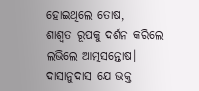ହୋଇଥିଲେ ତୋଷ,
ଶାଶ୍ବତ ରୂପକୁ ଦର୍ଶନ କରିଲେ
ଲଭିଲେ ଆତ୍ମସନ୍ତୋଷ।
ଦାସାନୁଦାସ ଯେ ଭକ୍ତ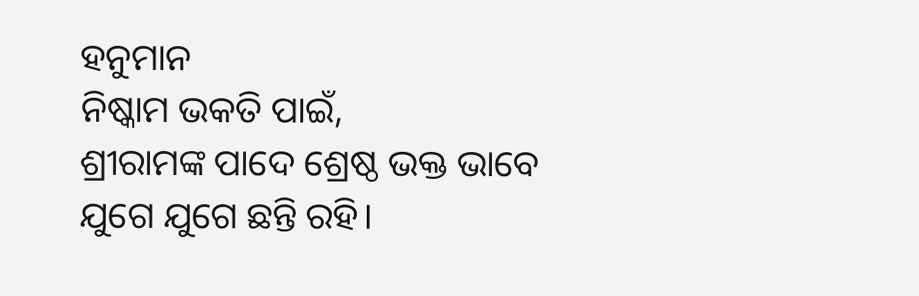ହନୁମାନ
ନିଷ୍କାମ ଭକତି ପାଇଁ,
ଶ୍ରୀରାମଙ୍କ ପାଦେ ଶ୍ରେଷ୍ଠ ଭକ୍ତ ଭାବେ
ଯୁଗେ ଯୁଗେ ଛନ୍ତି ରହି।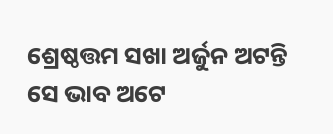ଶ୍ରେଷ୍ଠତ୍ତମ ସଖା ଅର୍ଜୁନ ଅଟନ୍ତି
ସେ ଭାବ ଅଟେ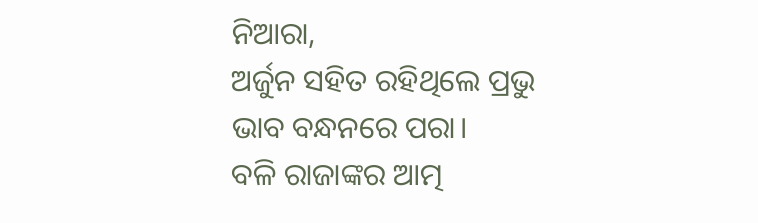ନିଆରା,
ଅର୍ଜୁନ ସହିତ ରହିଥିଲେ ପ୍ରଭୁ
ଭାବ ବନ୍ଧନରେ ପରା।
ବଳି ରାଜାଙ୍କର ଆତ୍ମ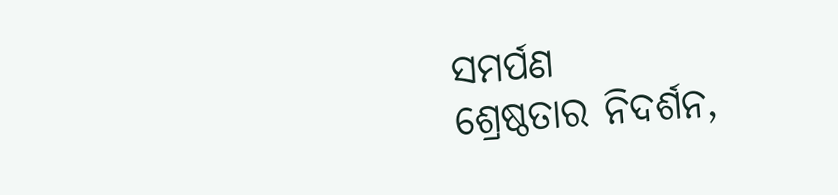ସମର୍ପଣ
ଶ୍ରେଷ୍ଠତାର ନିଦର୍ଶନ,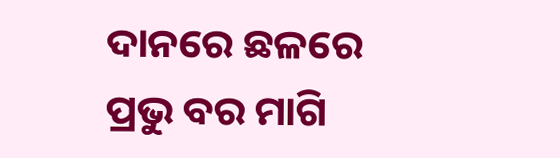ଦାନରେ ଛଳରେ ପ୍ରଭୁ ବର ମାଗି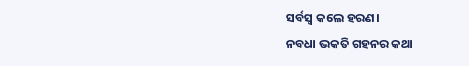ସର୍ବସ୍ବ କଲେ ହରଣ।
ନବଧା ଭକତି ଗହନର କଥା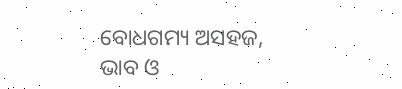ବୋଧଗମ୍ୟ ଅସହଜ,
ଭାବ ଓ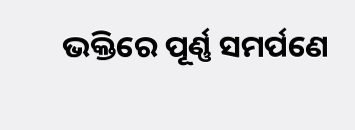ଭକ୍ତିରେ ପୂର୍ଣ୍ଣ ସମର୍ପଣେ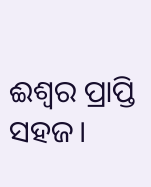ଈଶ୍ୱର ପ୍ରାପ୍ତି ସହଜ।